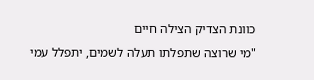כוונת הצדיק הצילה חיים
"מי שרוצה שתפלתו תעלה לשמים, יתפלל עמי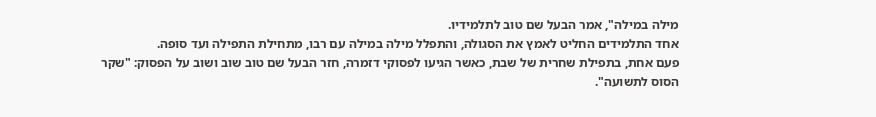מילה במילה", אמר הבעל שם טוב לתלמידיו.
אחד התלמידים החליט לאמץ את הסגולה, והתפלל מילה במילה עם רבו, מתחילת התפילה ועד סופה.
פעם אחת, בתפילת שחרית של שבת, כאשר הגיעו לפסוקי דזמרה, חזר הבעל שם טוב שוב ושוב על הפסוק: "שקר הסוס לתשועה".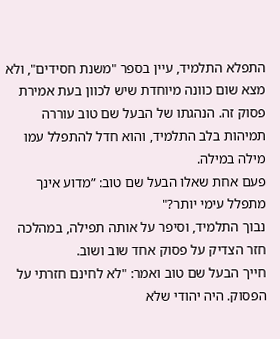התפלא התלמיד, עיין בספר "משנת חסידים", ולא מצא שום כוונה מיוחדת שיש לכוון בעת אמירת פסוק זה. הנהגתו של הבעל שם טוב עוררה תמיהות בלב התלמיד, והוא חדל להתפלל עמו מילה במילה.
פעם אחת שאלו הבעל שם טוב: ”מדוע אינך מתפלל עימי יותר?"
נבוך התלמיד, וסיפר על אותה תפילה, במהלכה חזר הצדיק על פסוק אחד שוב ושוב.
חייך הבעל שם טוב ואמר: "לא לחינם חזרתי על הפסוק. היה יהודי שלא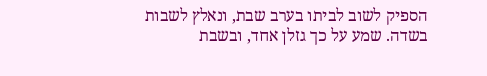הספיק לשוב לביתו בערב שבת, ונאלץ לשבות בשדה. שמע על כך גזלן אחד, ובשבת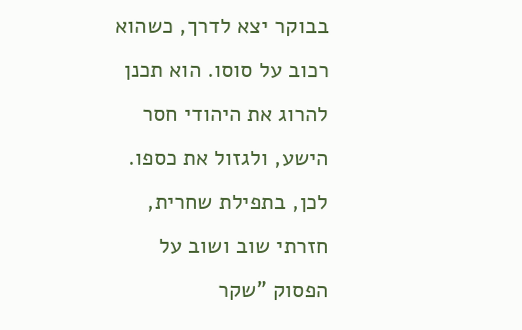בבוקר יצא לדרך, כשהוא רכוב על סוסו. הוא תכנן להרוג את היהודי חסר הישע, ולגזול את כספו.
לכן, בתפילת שחרית, חזרתי שוב ושוב על הפסוק "שקר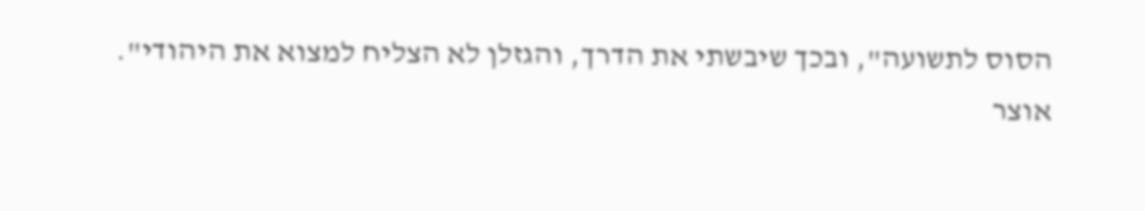הסוס לתשועה", ובכך שיבשתי את הדרך, והגזלן לא הצליח למצוא את היהודי".
אוצר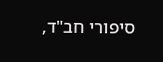סיפורי חב"ד,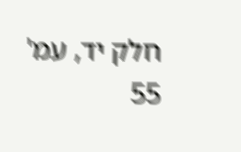חלק יד, עמ' 55